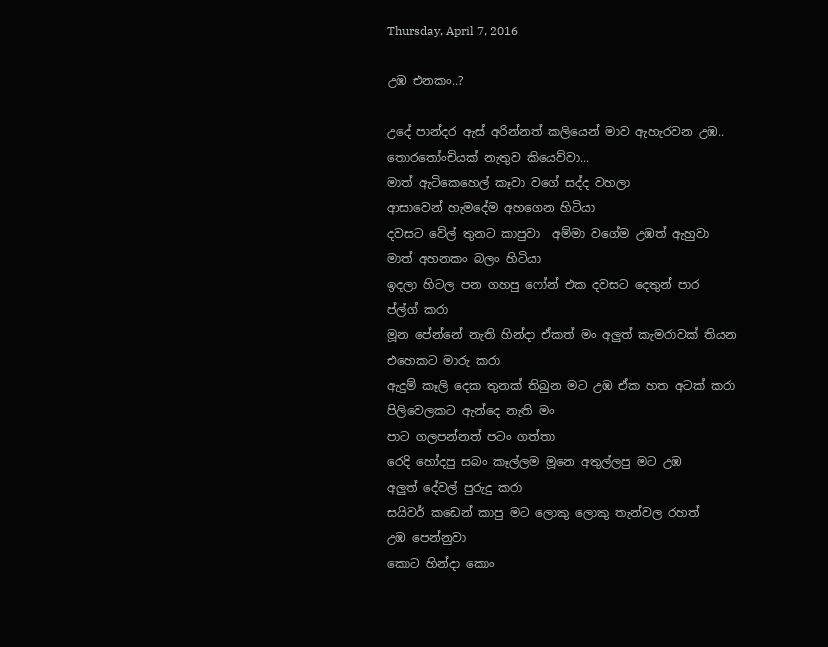Thursday, April 7, 2016

උඹ එනකං..?

උදේ පාන්දර ඇස් අරින්නත් කලියෙන් මාව ඇහැරවන උඹ..
තොරතෝංචියක් නැතුව කියෙව්වා...
මාත් ඇටිකෙහෙල් කෑවා වගේ සද්ද වහලා
ආසාවෙන් හැමදේම අහගෙන හිටියා
දවසට වේල් තුනට කාපුවා  අම්මා වගේම උඹත් ඇහුවා
මාත් අහනකං බලං හිටියා
ඉදලා හිටල පන ගහපු ෆෝන් එක දවසට දෙතුන් පාර
ප්ල්ග් කරා
මූන පේන්නේ නැති හින්දා ඒකත් මං අලුත් කැමරාවක් තියන
එහෙකට මාරු කරා
ඇදුම් කෑලි දෙක තුනක් තිබුන මට උඹ ඒක හත අටක් කරා
පිලිවෙලකට ඇන්දෙ නැති මං
පාට ගලපන්නත් පටං ගත්තා
රෙදි හෝදපු සබං කෑල්ලම මූනෙ අතුල්ලපු මට උඹ
අලුත් දේවල් පුරුදු කරා
සයිවර් කඩෙන් කාපු මට ලොකු ලොකු තැන්වල රහත්
උඹ පෙන්නුවා
කොට හින්දා කොං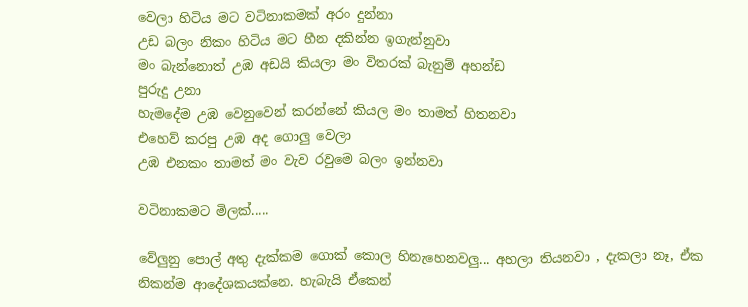වෙලා හිටිය මට වටිනාකමක් අරං දුන්නා
උඩ බලං නිකං හිටිය මට හීන දකින්න ඉගැන්නුවා
මං බැන්නොත් උඹ අඩයි කියලා මං විතරක් බැනුම් අහන්ඩ
පුරුදු උනා
හැමදේම උඹ වෙනුවෙන් කරන්නේ කියල මං තාමත් හිතනවා
එහෙව් කරපු උඹ අද ගොලු වෙලා
උඹ එනකං තාමත් මං වැව රවුමෙ බලං ඉන්නවා

වටිනාකමට මිලක්.....

වේලුනු පොල් අතු දැක්කම ගොක් කොල හිනැහෙනවලු... අහලා තියනවා , දැකලා නෑ, ඒක නිකන්ම ආදේශකයක්නෙ. හැබැයි ඒකෙන්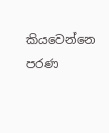කියවෙන්නෙ පරණ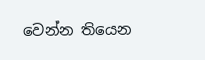වෙන්න තියෙන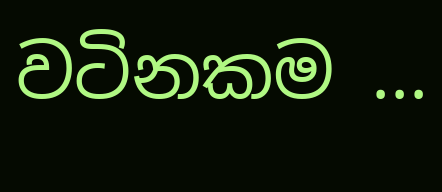වටිනකම ...